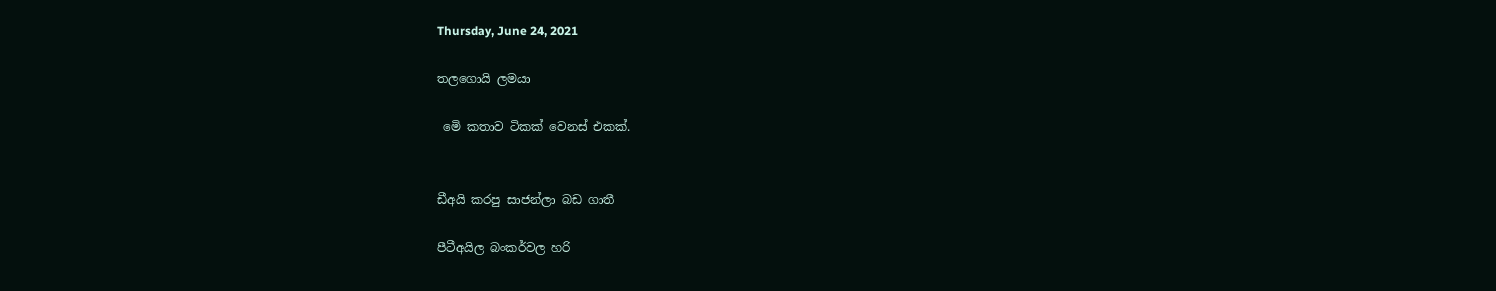Thursday, June 24, 2021

තලගොයි ලමයා

 මෙි කතාව ටිකක් වෙනස් එකක්.


ඩීඅයි කරපු සාජන්ලා බඩ ගාතී

පීටීඅයිල බංකර්වල හරි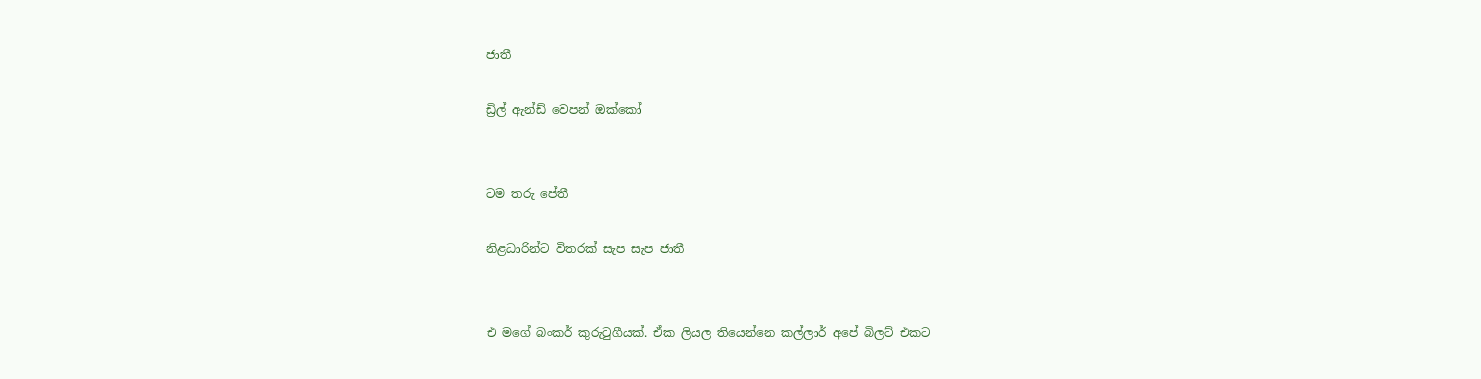ජාතී

ඩ්‍රිල් ඇන්ඩ් වෙපන් ඔක්කෝ


ටම තරු පේතී

නිළධාරින්ට විතරක් සැප සැප ජාතී


එ මගේ බංකර් කුරුටුගීයක්. ඒක ලියල තියෙන්නෙ කල්ලාර් අපේ බිලට් එකට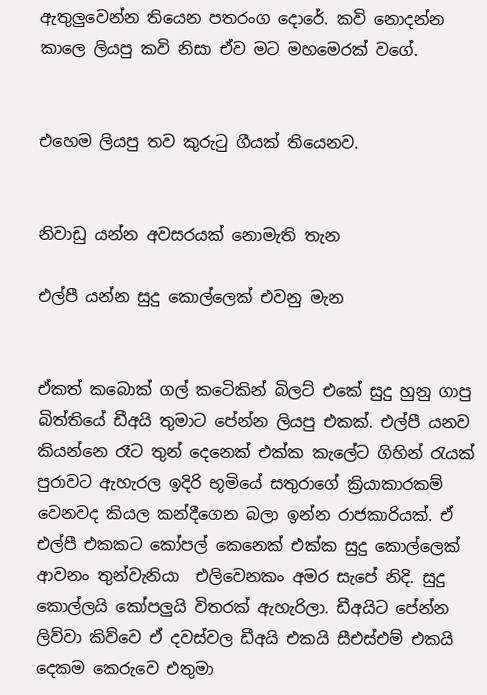ඇතුලුවෙන්න තියෙන පතරංග දොරේ. කවි නොදන්න කාලෙ ලියපු කවි නිසා ඒව මට මහමෙරක් වගේ.


එහෙම ලියපු තව කුරුටු ගීයක් තියෙනව.


නිවාඩු යන්න අවසරයක් නොමැති තැන

එල්පී යන්න සුදු කොල්ලෙක් එවනු මැන


ඒකත් කබොක් ගල් කටෙිකින් බිලට් එකේ සුදු හුනු ගාපු බිත්තියේ ඩීඅයි තුමාට පේන්න ලියපු එකක්. එල්පී යනව කියන්නෙ රෑට තුන් දෙනෙක් එක්ක කැලේට ගිහින් රැයක් පුරාවට ඇහැරල ඉදිරි භූමියේ සතුරාගේ ක්‍රියාකාරකම් වෙනවද කියල කන්දීගෙන බලා ඉන්න රාජකාරියක්. ඒ එල්පී එකකට කෝපල් කෙනෙක් එක්ක සුදු කොල්ලෙක් ආවනං තුන්වැනියා  එලිවෙනකං අමර සැපේ නිදි. සුදු කොල්ලයි කෝපලුයි විතරක් ඇහැරිලා. ඩීඅයිට පේන්න ලිව්වා කිව්වෙ ඒ දවස්වල ඩීඅයි එකයි සීඑස්එම් එකයි දෙකම කෙරුවෙ එතුමා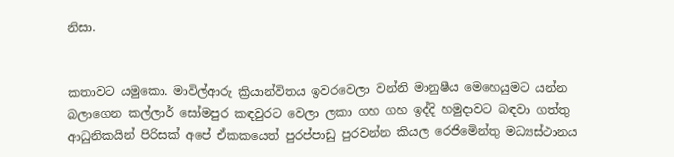නිසා.


කතාවට යමුකො. මාවිල්ආරු ක්‍රියාන්විතය ඉවරවෙලා වන්නි මානුෂීය මෙහෙයුමට යන්න බලාගෙන කල්ලාර් සෝමපුර කඳවුරට වෙලා ලකා ගහ ගහ ඉද්දි හමුදාවට බඳවා ගත්තු ආධුනිකයින් පිරිසක් අපේ ඒකකයෙත් පුරප්පාඩු පුරවන්න කියල රෙජිමෙින්තු මධ්‍යස්ථානය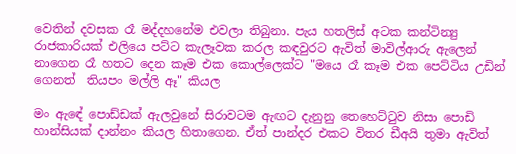වෙතින් දවසක රෑ මද්දහනේම එවලා තිබුනා. පැය හතලිස් අටක කන්ටින්‍යු රාජකාරියක් එලියෙ පට්ට කැලෑවක කරල කඳවුරට ඇවිත් මාවිල්ආරු ඇලෙන් නාගෙන රෑ හතට දෙන කෑම එක කොල්ලෙක්ට "මයෙ රෑ කෑම එක පෙට්ටිය උඩින් ගෙනත්  තියපං මල්ලි ඈ" කියල

මං ඇඳේ පොඩ්ඩක් ඇලවුනේ සිරාවටම ඇඟට දැනුනු තෙහෙට්ටුව නිසා පොඩි හාන්සියක් දාන්නං කියල හිතාගෙන. ඒත් පාන්දර එකට විතර ඩීඅයි තුමා ඇවිත්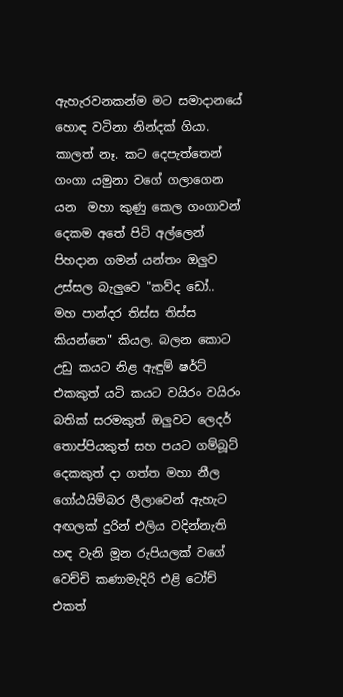ඇහැරවනකන්ම මට සමාදානයේ හොඳ වටිනා නින්දක් ගියා. කාලත් නෑ. කට දෙපැත්තෙන්  ගංගා යමුනා වගේ ගලාගෙන යන  මහා කුණු කෙල ගංගාවන් දෙකම අතේ පිටි අල්ලෙන් පිහදාන ගමන් යන්තං ඔලුව උස්සල බැලුවෙ "කව්ද ඩෝ.. මහ පාන්දර තිස්ස තිස්ස කියන්නෙ" කියල. බලන කොට උඩු කයට නිළ ඇඳුම් ෂර්ට් එකකුත් යටි කයට වයිරං වයිරං බතික් සරමකුත් ඔලුවට ලෙදර් තොප්පියකුත් සහ පයට ගම්බූට් දෙකකුත් දා ගත්ත මහා නීල ගෝඨයිම්බර ලීලාවෙන් ඇහැට අඟලක් දුරින් එලිය වදින්නැති හඳ වැනි මූන රුපියලක් වගේ වෙච්චි කණාමැදිරි එළි ටෝච් එකත්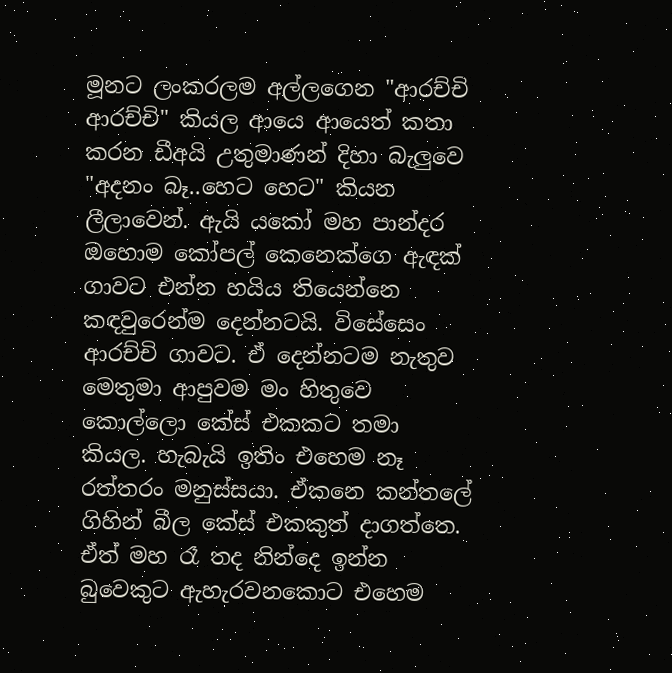මූනට ලංකරලම අල්ලගෙන "ආරච්චි ආරච්චි" කියල ආයෙ ආයෙත් කතා කරන ඩීඅයි උතුමාණන් දිහා බැලුවෙ "අදනං බෑ..හෙට හෙට" කියන ලීලාවෙන්. ඇයි යකෝ මහ පාන්දර  ඔහොම කෝපල් කෙනෙක්ගෙ ඇඳක් ගාවට එන්න හයිය තියෙන්නෙ කඳවුරෙන්ම දෙන්නටයි. විසේසෙං ආරච්චි ගාවට. ඒ දෙන්නටම නැතුව මෙතුමා ආපුවම මං හිතුවෙ කොල්ලො කේස් එකකට තමා කියල. හැබැයි ඉතිං එහෙම නෑ රත්තරං මනුස්සයා. ඒකනෙ කන්තලේ ගිහින් බීල කේස් එකකුත් දාගත්තෙ. ඒත් මහ රෑ තද නින්දෙ ඉන්න බුවෙකුට ඇහැරවනකොට එහෙම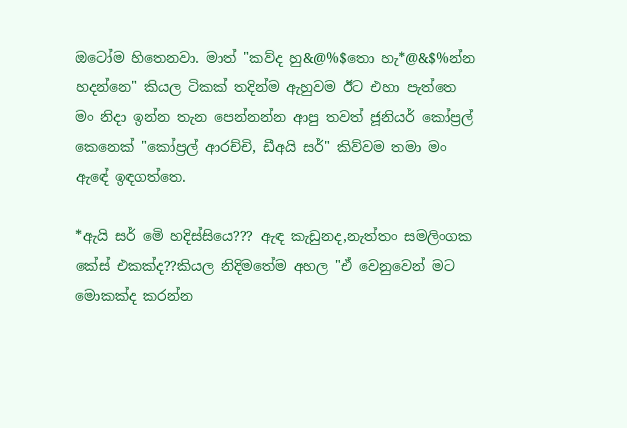ඔටෝම හිතෙනවා. මාත් "කව්ද හු&@%$තො හැ*@&$%න්න හදන්නෙ" කියල ටිකක් තදින්ම ඇහුවම ඊට එහා පැත්තෙ මං නිදා ඉන්න තැන පෙන්නන්න ආපු තවත් ජූනියර් කෝප්‍රල් කෙනෙක් "කෝප්‍රල් ආරච්චි, ඩීඅයි සර්" කිව්වම තමා මං ඇඳේ ඉඳගත්තෙ.

*ඇයි සර් මෙි හදිස්සියෙ??? ඇඳ කැඩුනද,නැත්තං සමලිංගක කේස් එකක්ද??කියල නිදිමතේම අහල "ඒ වෙනුවෙන් මට මොකක්ද කරන්න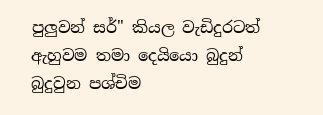පුලුවන් සර්" කියල වැඩිදුරටත් ඇහුවම තමා දෙයියො බුදුන් බුදුවුන පශ්චිම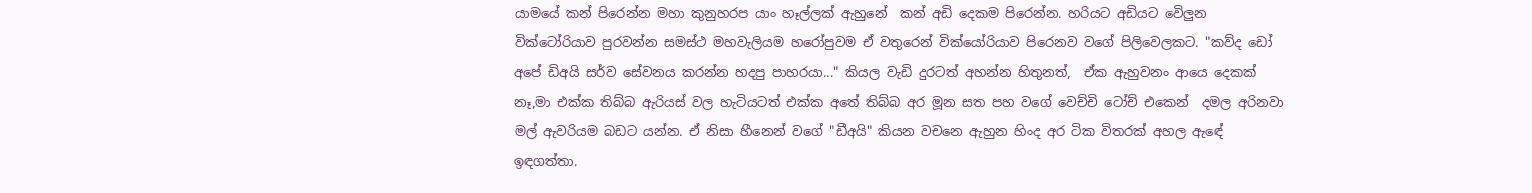යාමයේ කන් පිරෙන්න මහා කුනුහරප යාං හෑල්ලක් ඇහුනේ  කන් අඩි දෙකම පිරෙන්න. හරියට අඩියට වෙිලුන වික්ටෝරියාව පුරවන්න සමස්ථ මහවැලියම හරෝපුවම ඒ වතුරෙන් වික්යෝරියාව පිරෙනව වගේ පිලිවෙලකට. "කව්ද ඩෝ අපේ ඩිඅයි සර්ව සේවනය කරන්න හදපු පාහරයා..." කියල වැඩි දුරටත් අහන්න හිතුනත්,  ඒක ඇහුවනං ආයෙ දෙකක් නෑ,මා එක්ක තිබ්බ ඇරියස් වල හැටියටත් එක්ක අතේ තිබ්බ අර මූන සත පහ වගේ වෙච්චි ටෝච් එකෙන්  දමල අරිනවා මල් ඇවරියම බඩට යන්න. ඒ නිසා හීනෙන් වගේ "ඩීඅයි" කියන වචනෙ ඇහුන හිංද අර ටික විතරක් අහල ඇඳේ ඉඳගත්තා.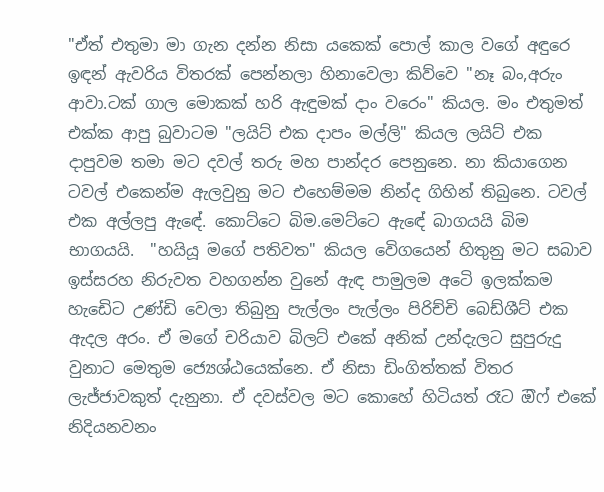"ඒත් එතුමා මා ගැන දන්න නිසා යකෙක් පොල් කාල වගේ අඳුරෙ ඉඳන් ඇවරිය විතරක් පෙන්නලා හිනාවෙලා කිව්වෙ "නෑ බං,අරුං ආවා.ටක් ගාල මොකක් හරි ඇඳුමක් දාං වරෙං" කියල. මං එතුමත් එක්ක ආපු බුවාටම "ලයිට් එක දාපං මල්ලි" කියල ලයිට් එක දාපුවම තමා මට දවල් තරු මහ පාන්දර පෙනුනෙ. නා කියාගෙන ටවල් එකෙන්ම ඇලවුනු මට එහෙම්මම නින්ද ගිහින් තිබුනෙ. ටවල් එක අල්ලපු ඇඳේ. කොට්ටෙ බිම.මෙට්ටෙ ඇඳේ බාගයයි බිම භාගයයි.  "හයියූ මගේ පතිවත" කියල වෙිගයෙන් හිතුනු මට සබාව ඉස්සරහ නිරුවත වහගන්න වුනේ ඇඳ පාමුලම අටෙි ඉලක්කම හැඩෙිට උණ්ඩි වෙලා තිබුනු පැල්ලං පැල්ලං පිරිච්චි බෙඩ්ශීට් එක ඇදල අරං. ඒ මගේ චරියාව බිලට් එකේ අනික් උන්දැලට සුපුරුදු වුනාට මෙතුම ජ්‍යෙශ්ඨයෙක්නෙ. ඒ නිසා ඩිංගිත්තක් විතර ලැජ්ජාවකුත් දැනුනා. ඒ දවස්වල මට කොහේ හිටියත් රෑට ඔිෆ් එකේ නිදියනවනං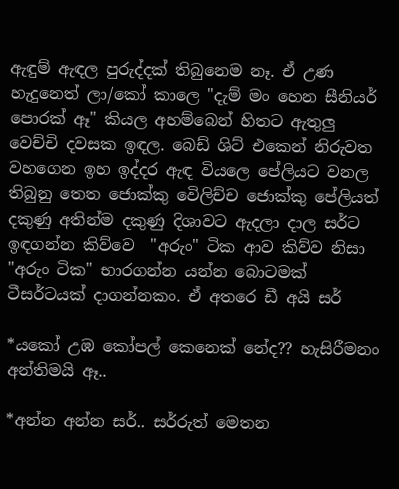ඇඳුම් ඇඳල පුරුද්දක් තිබුනෙම නෑ. ඒ උණ හැදුනෙත් ලා/කෝ කාලෙ "දැම් මං හෙන සීනියර් පොරක් ඈ" කියල අහම්බෙන් හිතට ඇතුලු වෙච්චි දවසක ඉඳල. බෙඩ් ශිට් එකෙන් නිරුවත වහගෙන ඉහ ඉද්දර ඇඳ වියලෙ පේලියට වනල තිබුනු තෙත ජොක්කු වෙිලිච්ච ජොක්කු පේලියත් දකුණු අතින්ම දකුණු දිශාවට ඇදලා දාල සර්ට ඉඳගන්න කිව්වෙ  "අරුං" ටික ආව කිව්ව නිසා "අරුං ටික" භාරගන්න යන්න බොටමක් ටීසර්ටයක් දාගන්නකං. ඒ අතරෙ ඩී අයි සර්

*යකෝ උඹ කෝපල් කෙනෙක් නේද?? හැසිරීමනං අන්තිමයි ඈ..

*අන්න අන්න සර්.. සර්රුත් මෙතන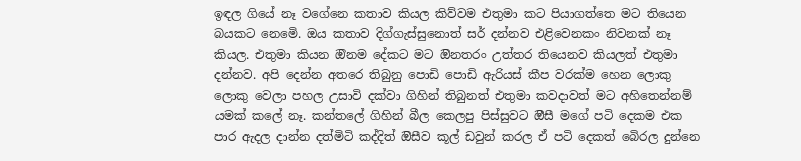ඉඳල ගියේ නෑ වගේනෙ කතාව කියල කිව්වම එතුමා කට පියාගත්තෙ මට තියෙන බයකට නෙමෙි. ඔය කතාව දිග්ගැස්සුනොත් සර් දන්නව එළිවෙනකං නිවනක් නෑ කියල. එතුමා කියන ඔිනම දේකට මට ඔිනතරං උත්තර තියෙනව කියලත් එතුමා දන්නව. අපි දෙන්න අතරෙ තිබුනු පොඩි පොඩි ඇරියස් කීප වරක්ම හෙන ලොකු  ලොකු වෙලා පහල උසාවි දක්වා ගිහින් තිබුනත් එතුමා කවදාවත් මට අහිතෙන්නම් යමක් කලේ නෑ. කන්තලේ ගිහින් බීල කෙලපු පිස්සුවට ඔීසී මගේ පටි දෙකම එක පාර ඇදල දාන්න දත්මිටි කද්දිත් ඔිසීව කූල් ඩවුන් කරල ඒ පටි දෙකත් බෙිරල දුන්නෙ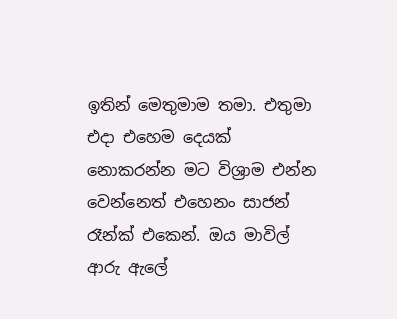ඉතින් මෙතුමාම තමා. එතුමා එදා එහෙම දෙයක් නොකරන්න මට විශ්‍රාම එන්න වෙන්නෙත් එහෙනං සාජන් රෑන්ක් එකෙන්. ඔය මාවිල් ආරු ඇලේ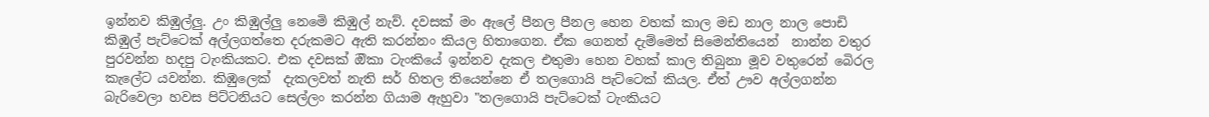ඉන්නව කිඹුල්ලු. උං කිඹුල්ලු නෙමෙි කිඹුල් නැව්. දවසක් මං ඇලේ පීනල පීනල හෙන වහක් කාල මඩ නාල නාල පොඩි කිඹුල් පැට්ටෙක් අල්ලගත්තෙ දරුකමට ඇති කරන්නං කියල හිතාගෙන. ඒක ගෙනත් දැම්මෙත් සිමෙන්තියෙන්  නාන්න වතුර පුරවන්න හදපු ටැංකියකට. එක දවසක් ඔිකා ටැංකියේ ඉන්නව දැකල එතුමා හෙන වහක් කාල තිබුනා මූව වතුරෙන් බෙිරල කැලේට යවන්න. කිඹුලෙක්  දැකලවත් නැති සර් හිතල තියෙන්නෙ ඒ තලගොයි පැට්ටෙක් කියල. ඒත් ඌව අල්ලගන්න බැරිවෙලා හවස පිට්ටනියට සෙල්ලං කරන්න ගියාම ඇහුවා "තලගොයි පැට්ටෙක් ටැංකියට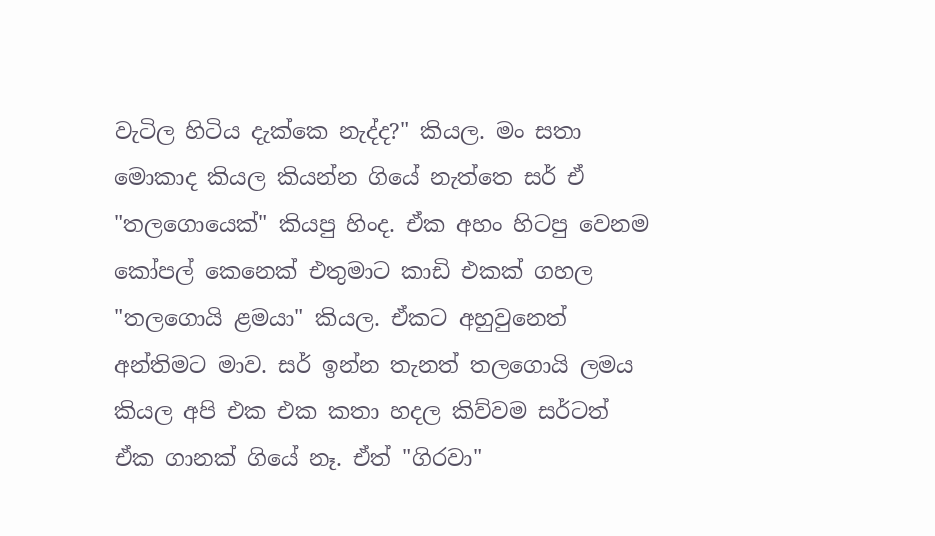වැටිල හිටිය දැක්කෙ නැද්ද?" කියල. මං සතා මොකාද කියල කියන්න ගියේ නැත්තෙ සර් ඒ "තලගොයෙක්" කියපු හිංද. ඒක අහං හිටපු වෙනම කෝපල් කෙනෙක් එතුමාට කාඩි එකක් ගහල "තලගොයි ළමයා" කියල. ඒකට අහුවුනෙත් අන්තිමට මාව. සර් ඉන්න තැනත් තලගොයි ලමය කියල අපි එක එක කතා හදල කිව්වම සර්ටත් ඒක ගානක් ගියේ නෑ. ඒත් "ගිරවා"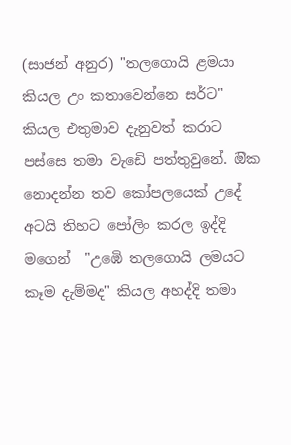(සාජන් අනුර) "තලගොයි ළමයා කියල උං කතාවෙන්නෙ සර්ට" කියල එතුමාව දැනුවත් කරාට පස්සෙ තමා වැඩෙි පත්තුවුනේ. ඔික නොදන්න තව කෝපලයෙක් උදේ අටයි තිහට පෝලිං කරල ඉද්දි මගෙන්  "උඹෙි තලගොයි ලමයට කෑම දැම්මද" කියල අහද්දි තමා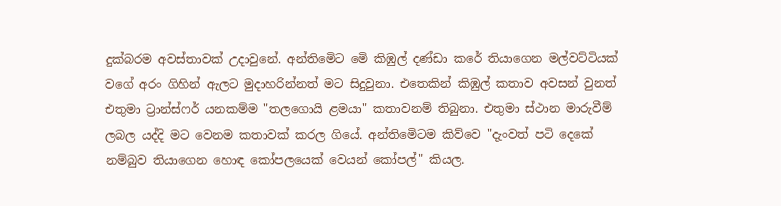දුක්බරම අවස්තාවක් උදාවුනේ. අන්තිමෙිට මෙි කිඹුල් දණ්ඩා කරේ තියාගෙන මල්වට්ටියක් වගේ අරං ගිහින් ඇලට මුදාහරින්නත් මට සිදුවුනා. එතෙකින් කිඹුල් කතාව අවසන් වුනත් එතුමා ට්‍රාන්ස්ෆර් යනකම්ම "තලගොයි ළමයා" කතාවනම් තිබුනා. එතුමා ස්ථාන මාරුවීම් ලබල යද්දි මට වෙනම කතාවක් කරල ගියේ. අන්තිමෙිටම කිව්වෙ "දැංවත් පටි දෙකේ නම්බුව තියාගෙන හොඳ කෝපලයෙක් වෙයන් කෝපල්" කියල.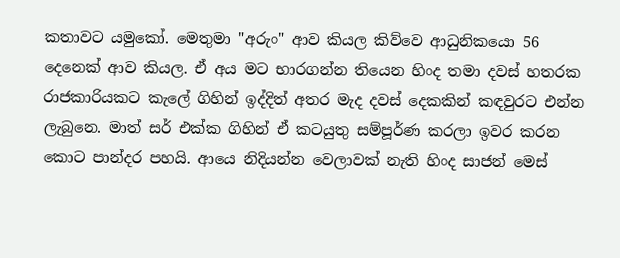කතාවට යමුකෝ. මෙතුමා "අරුං" ආව කියල කිව්වෙ ආධුනිකයො 56 දෙනෙක් ආව කියල. ඒ අය මට භාරගන්න තියෙන හිංද තමා දවස් හතරක රාජකාරියකට කැලේ ගිහින් ඉද්දිත් අතර මැද දවස් දෙකකින් කඳවුරට එන්න ලැබුනෙ. මාත් සර් එක්ක ගිහින් ඒ කටයුතු සම්පූර්ණ කරලා ඉවර කරන කොට පාන්දර පහයි. ආයෙ නිදියන්න වෙලාවක් නැති හිංද සාජන් මෙස්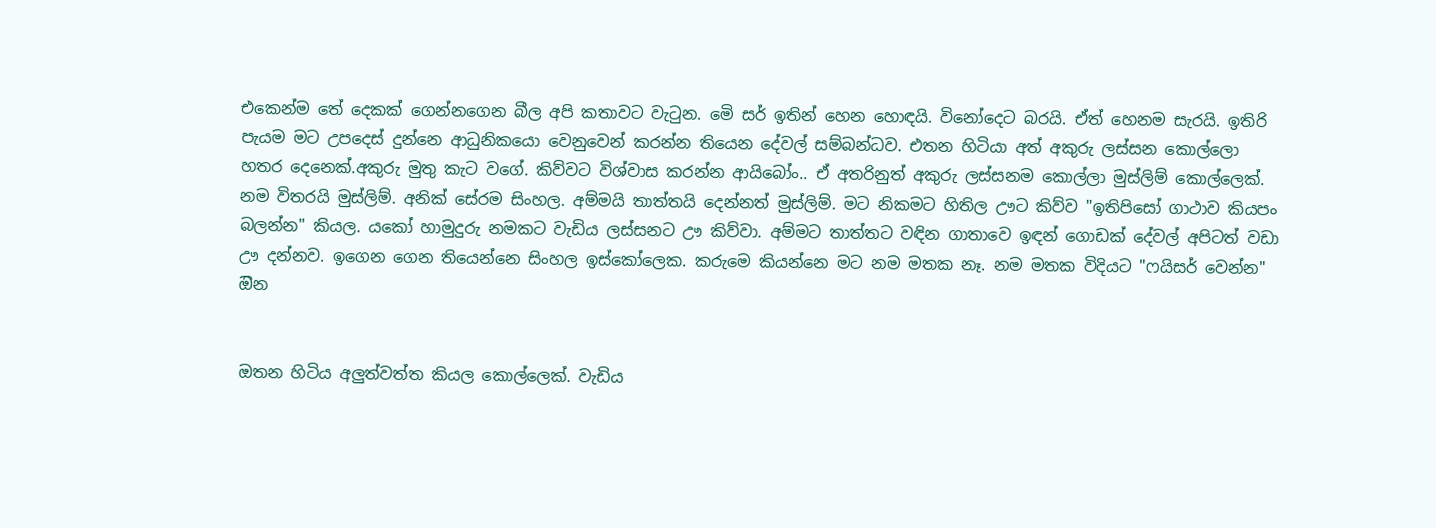එකෙන්ම තේ දෙකක් ගෙන්නගෙන බීල අපි කතාවට වැටුන. මෙි සර් ඉතින් හෙන හොඳයි. විනෝදෙට බරයි. ඒත් හෙනම සැරයි. ඉතිරි පැයම මට උපදෙස් දුන්නෙ ආධුනිකයො වෙනුවෙන් කරන්න තියෙන දේවල් සම්බන්ධව. එතන හිටියා අත් අකුරු ලස්සන කොල්ලො හතර දෙනෙක්.අකුරු මුතු කැට වගේ. කිව්වට විශ්වාස කරන්න ආයිබෝං.. ඒ අතරිනුත් අකුරු ලස්සනම කොල්ලා මුස්ලිම් කොල්ලෙක්. නම විතරයි මුස්ලිම්. අනික් සේරම සිංහල. අම්මයි තාත්තයි දෙන්නත් මුස්ලිම්. මට නිකමට හිතිල ඌට කිව්ව "ඉතිපිසෝ ගාථාව කියපං බලන්න" කියල. යකෝ හාමුදුරු නමකට වැඩිය ලස්සනට ඌ කිව්වා. අම්මට තාත්තට වඳින ගාතාවෙ ඉඳන් ගොඩක් දේවල් අපිටත් වඩා ඌ දන්නව. ඉගෙන ගෙන තියෙන්නෙ සිංහල ඉස්කෝලෙක. කරුමෙ කියන්නෙ මට නම මතක නෑ. නම මතක විදියට "ෆයිසර් වෙන්න" ඔින


ඔතන හිටිය අලුත්වත්ත කියල කොල්ලෙක්. වැඩිය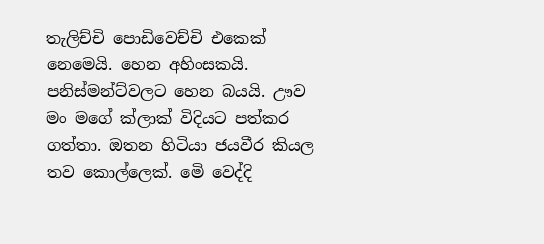තැලිච්චි පොඩිවෙච්චි එකෙක් නෙමෙයි. හෙන අහිංසකයි. පනිස්මන්ට්වලට හෙන බයයි. ඌව මං මගේ ක්ලාක් විදියට පත්කර ගත්තා. ඔතන හිටියා ජයවීර කියල තව කොල්ලෙක්. මෙි වෙද්දි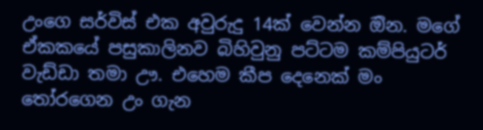උංගෙ සර්විස් එක අවුරුදු 14ක් වෙන්න ඔින. මගේ ඒකකයේ පසුකාලිනව බිහිවුනු පට්ටම කම්පියුටර් වැඩ්ඩා තමා ඌ. එහෙම කීප දෙනෙක් මං තෝරගෙන උං ගැන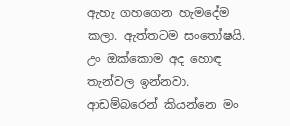ඇහැ ගහගෙන හැමදේම කලා. ඇත්තටම සංතෝෂයි. උං ඔක්කොම අද හොඳ තැන්වල ඉන්නවා. ආඩම්බරෙන් කියන්නෙ මං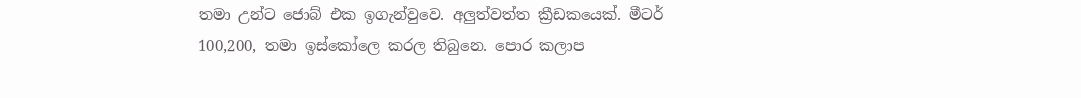තමා උන්ට ජොබ් එක ඉගැන්වුවෙ. අලුත්වත්ත ක්‍රීඩකයෙක්. මීටර් 100,200, තමා ඉස්කෝලෙ කරල තිබුනෙ. පොර කලාප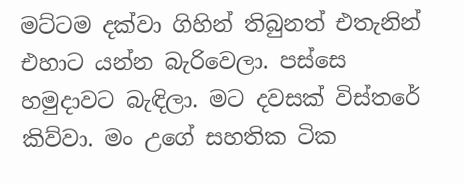මට්ටම දක්වා ගිහින් තිබුනත් එතැනින් එහාට යන්න බැරිවෙලා. පස්සෙ හමුදාවට බැඳිලා. මට දවසක් විස්තරේ කිව්වා. මං උගේ සහතික ටික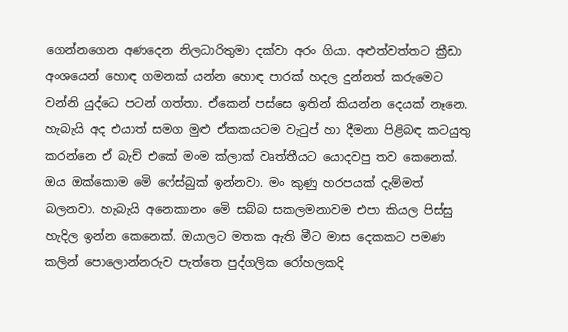ගෙන්නගෙන අණදෙන නිලධාරිතුමා දක්වා අරං ගියා. අළුත්වත්තට ක්‍රීඩා අංශයෙන් හොඳ ගමනක් යන්න හොඳ පාරක් හදල දුන්නත් කරුමෙට වන්නි යුද්ධෙ පටන් ගත්තා. ඒකෙන් පස්සෙ ඉතින් කියන්න දෙයක් නෑනෙ. හැබැයි අද එයාත් සමග මුළු ඒකකයටම වැටුප් හා දීමනා පිළිබඳ කටයුතු කරන්නෙ ඒ බැච් එකේ මංම ක්ලාක් වෘත්තීයට යොදවපු තව කෙනෙක්. ඔය ඔක්කොම මෙි ෆේස්බුක් ඉන්නවා. මං කුණු හරපයක් දැම්මත් බලනවා. හැබැයි අනෙකානං මෙි සබ්බ සකලමනාවම එපා කියල පිස්සු හැදිල ඉන්න කෙනෙක්. ඔයාලට මතක ඇති මීට මාස දෙකකට පමණ කලින් පොලොන්නරුව පැත්තෙ පුද්ගලික රෝහලකදි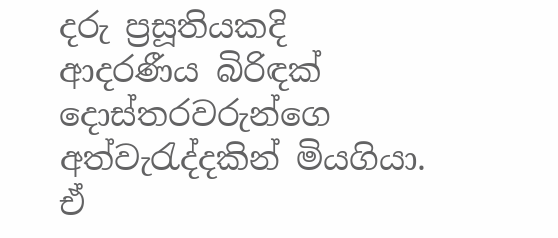දරු ප්‍රසූතියකදි ආදරණීය බිරිඳක් දොස්තරවරුන්ගෙ අත්වැරැද්දකින් මියගියා. ඒ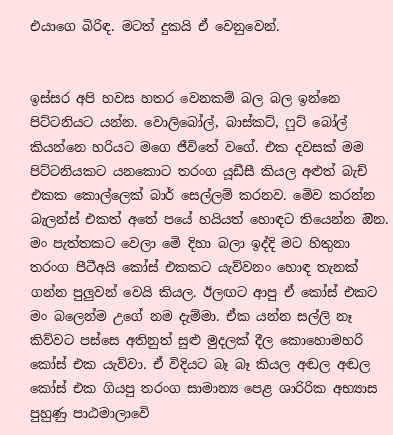එයාගෙ බිරිඳ. මටත් දුකයි ඒ වෙනුවෙන්.


ඉස්සර අපි හවස හතර වෙනකම් බල බල ඉන්නෙ පිට්ටනියට යන්න. වොලිබෝල්, බාස්කට්, ෆුට් බෝල් කියන්නෙ හරියට මගෙ ජීවිතේ වගේ. එක දවසක් මම පිට්ටනියකට යනකොට තරංග යූඩීසී කියල අළුත් බැච් එකක කොල්ලෙක් බාර් සෙල්ලම් කරනව. මෙිව කරන්න බැලන්ස් එකත් අතේ පයේ හයියත් හොඳට තියෙන්න ඔින. මං පැත්තකට වෙලා මෙි දිහා බලා ඉද්දි මට හිතුනා තරංග පීටීඅයි කෝස් එකකට යැව්වනං හොඳ තැනක් ගන්න පුලුවන් වෙයි කියල. ඊලඟට ආපු ඒ කෝස් එකට මං බලෙන්ම උගේ නම දැම්මා. ඒක යන්න සල්ලි නෑ කිව්වට පස්සෙ අතිනුත් සුළු මුදලක් දීල කොහොමහරි කෝස් එක යැව්වා. ඒ විදියට බෑ බෑ කියල අඬල අඬල කෝස් එක ගියපු තරංග සාමාන්‍ය පෙළ ශාරිරික අභ්‍යාස පුහුණු පාඨමාලාවෙි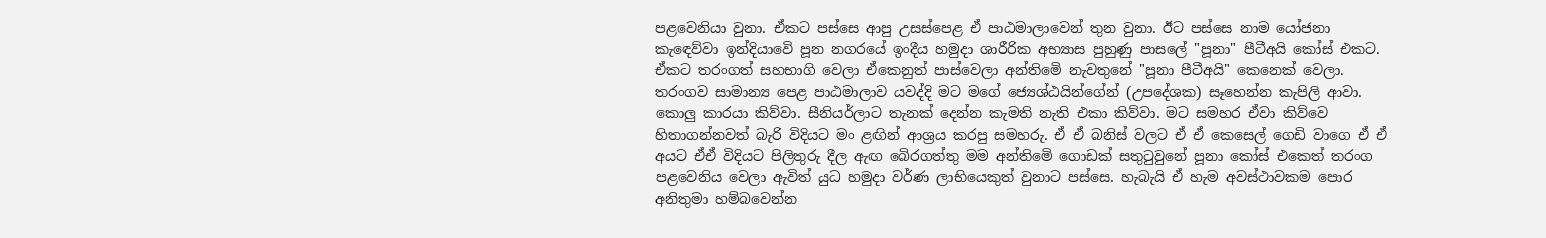පළවෙනියා වුනා. ඒකට පස්සෙ ආපු උසස්පෙළ ඒ පාඨමාලාවෙන් තුන වුනා. ඊට පස්සෙ නාම යෝජනා කැඳෙව්වා ඉන්දියාවෙි පූන නගරයේ ඉංදීය හමුදා ශාරීරික අභ්‍යාස පුහුණු පාසලේ "පූනා" පීටීඅයි කෝස් එකට. ඒකට තරංගත් සහභාගි වෙලා ඒකෙනුත් පාස්වෙලා අන්තිමෙි නැවතුනේ "පූනා පීටීඅයි" කෙනෙක් වෙලා. තරංගව සාමාන්‍ය පෙළ පාඨමාලාව යවද්දි මට මගේ ජ්‍යෙශ්ඨයින්ගේන් (උපදේශක) සෑහෙන්න කැපිලි ආවා. කොලු කාරයා කිව්වා. සීනියර්ලාට තැනක් දෙන්න කැමති නැති එකා කිව්වා. මට සමහර ඒවා කිව්වෙ හිතාගන්නවත් බැරි විදියට මං ළඟින් ආශ්‍රය කරපු සමහරු. ඒ ඒ බනිස් වලට ඒ ඒ කෙසෙල් ගෙඩි වාගෙ ඒ ඒ අයට ඒඒ විදියට පිලිතුරු දීල ඇඟ බෙිරගත්තු මම අන්තිමෙි ගොඩක් සතුටුවුනේ පූනා කෝස් එකෙත් තරංග පළවෙනිය වෙලා ඇවිත් යුධ හමුදා වර්ණ ලාභියෙකුත් වුනාට පස්සෙ. හැබැයි ඒ හැම අවස්ථාවකම පොර අනිතුමා හම්බවෙන්න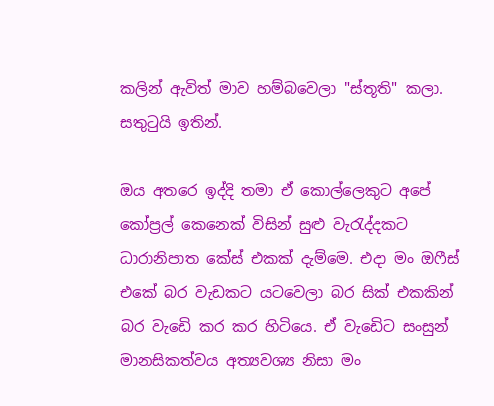කලින් ඇවිත් මාව හම්බවෙලා "ස්තූති" කලා. සතුටුයි ඉතින්.

ඔය අතරෙ ඉද්දි තමා ඒ කොල්ලෙකුට අපේ කෝප්‍රල් කෙනෙක් විසින් සුළු වැරැද්දකට ධාරානිපාත කේස් එකක් දැම්මෙ. එදා මං ඔෆීස් එකේ බර වැඩකට යටවෙලා බර සික් එකකින් බර වැඩෙි කර කර හිටියෙ. ඒ වැඩෙිට සංසුන් මානසිකත්වය අත්‍යවශ්‍ය නිසා මං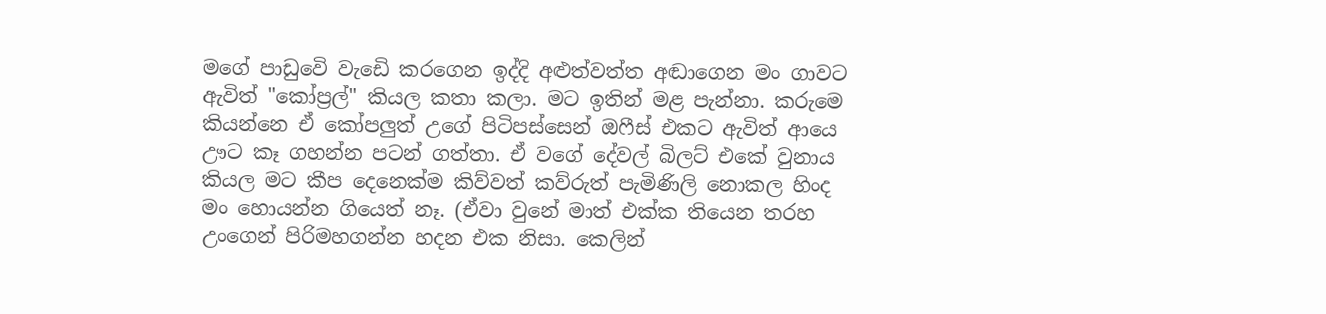මගේ පාඩුවෙි වැඩෙි කරගෙන ඉද්දි අළුත්වත්ත අඬාගෙන මං ගාවට ඇවිත් "කෝප්‍රල්" කියල කතා කලා. මට ඉතින් මළ පැන්නා. කරුමෙ කියන්නෙ ඒ කෝපලුත් උගේ පිටිපස්සෙන් ඔෆීස් එකට ඇවිත් ආයෙ ඌට කෑ ගහන්න පටන් ගත්තා. ඒ වගේ දේවල් බිලට් එකේ වුනාය කියල මට කීප දෙනෙක්ම කිව්වත් කව්රුත් පැමිණිලි නොකල හිංද මං හොයන්න ගියෙත් නෑ. (ඒවා වුනේ මාත් එක්ක තියෙන තරහ උංගෙන් පිරිමහගන්න හදන එක නිසා. කෙලින්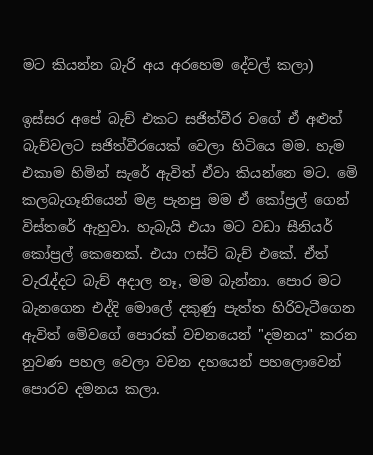මට කියන්න බැරි අය අරහෙම දේවල් කලා)

ඉස්සර අපේ බැච් එකට සජිත්වීර වගේ ඒ අළුත් බැච්වලට සජිත්වීරයෙක් වෙලා හිටියෙ මම. හැම එකාම හිමින් සැරේ ඇවිත් ඒවා කියන්නෙ මට. මෙි කලබැගෑනියෙන් මළ පැනපු මම ඒ කෝප්‍රල් ගෙන් විස්තරේ ඇහුවා. හැබැයි එයා මට වඩා සීනියර් කෝප්‍රල් කෙනෙක්. එයා ෆස්ට් බැච් එකේ. ඒත් වැරැද්දට බැච් අදාල නෑ, මම බැන්නා. පොර මට බැනගෙන එද්දි මොලේ දකුණු පැත්ත හිරිවැටීගෙන ඇවිත් මෙිවගේ පොරක් වචනයෙන් "දමනය" කරන නුවණ පහල වෙලා වචන දහයෙන් පහලොවෙන් පොරව දමනය කලා.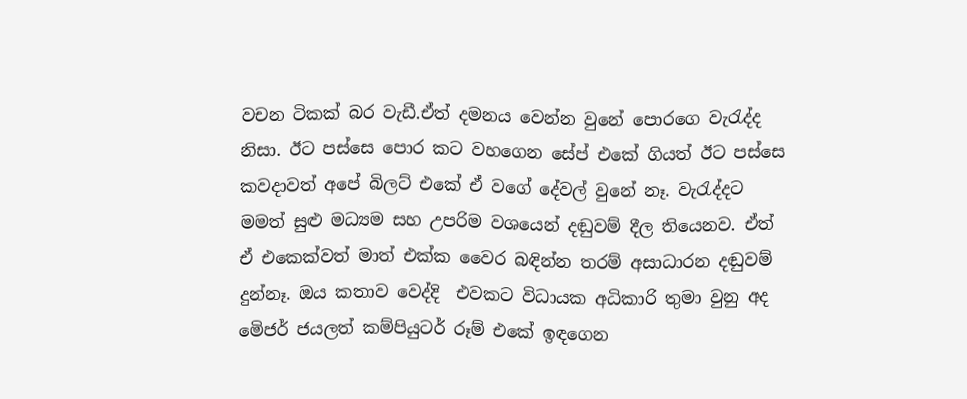වචන ටිකක් බර වැඩී.ඒත් දමනය වෙන්න වුනේ පොරගෙ වැරැද්ද නිසා. ඊට පස්සෙ පොර කට වහගෙන සේප් එකේ ගියත් ඊට පස්සෙ කවදාවත් අපේ බිලට් එකේ ඒ වගේ දේවල් වුනේ නෑ. වැරැද්දට මමත් සුළු මධ්‍යම සහ උපරිම වශයෙන් දඬුවම් දීල තියෙනව. ඒත් ඒ එකෙක්වත් මාත් එක්ක වෛර බඳින්න තරම් අසාධාරන දඬුවම් දුන්නෑ. ඔය කතාව වෙද්දි  එවකට විධායක අධිකාරි තුමා වුනු අද මෙිජර් ජයලත් කම්පියුටර් රූම් එකේ ඉඳගෙන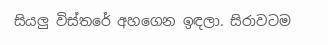සියලු විස්තරේ අහගෙන ඉඳලා. සිරාවටම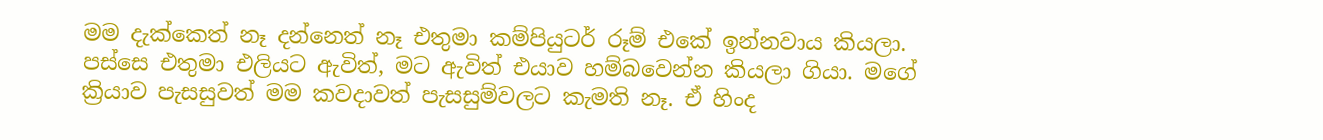මම දැක්කෙත් නෑ දන්නෙත් නෑ එතුමා කම්පියුටර් රූම් එකේ ඉන්නවාය කියලා. පස්සෙ එතුමා එලියට ඇවිත්, මට ඇවිත් එයාව හම්බවෙන්න කියලා ගියා. මගේ ක්‍රියාව පැසසුවත් මම කවදාවත් පැසසුම්වලට කැමති නෑ. ඒ හිංද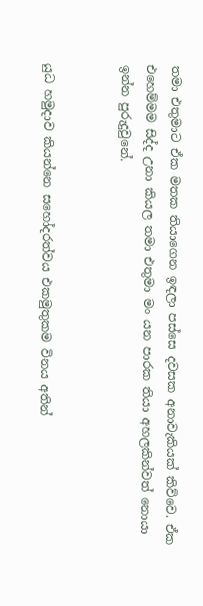තමා එතුමාට ඒක මතක තියාගෙන ඉඳලා පස්සෙ දවසක අනාවැකියක් කිව්වෙ. ඒක එහෙම්මම සිද්ද උනා කියල තමා එතුමා මං යන පාරක තියා අහලකින්වත් නොයා ඉන්න පුරුදුවුනේ.


යුධ හමුදාව කියන්නෙ සහෝදරත්වය එකමුතුකම විනය අතින්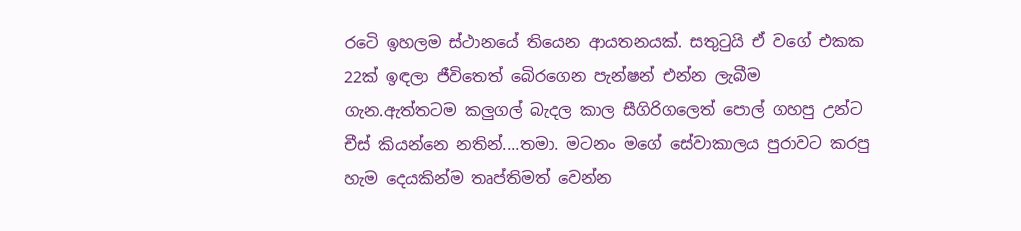රටෙි ඉහලම ස්ථානයේ තියෙන ආයතනයක්. සතුටුයි ඒ වගේ එකක 22ක් ඉඳලා ජීවිතෙත් බෙිරගෙන පැන්ෂන් එන්න ලැබීම ගැන.ඇත්තටම කලුගල් බැදල කාල සීගිරිගලෙත් පොල් ගහපු උන්ට චීස් කියන්නෙ නතින්....තමා. මටනං මගේ සේවාකාලය පුරාවට කරපු හැම දෙයකින්ම තෘප්තිමත් වෙන්න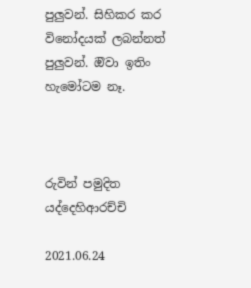පුලුවන්. සිහිකර කර විනෝදයක් ලබන්නත් පුලුවන්. ඔිවා ඉතිං හැමෝටම නෑ.



රුවින් පමුදිත යද්දෙහිආරච්චි

2021.06.24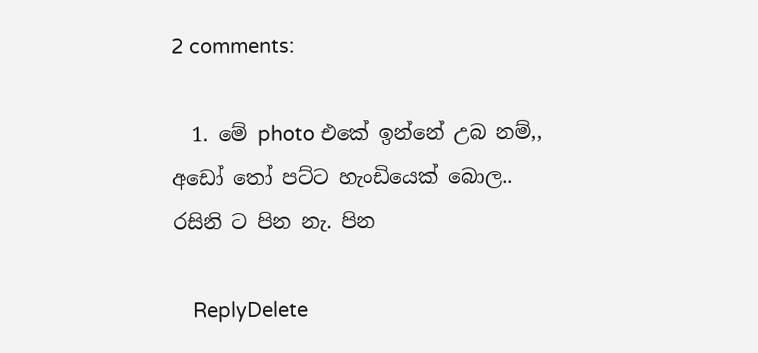2 comments:

  1. මේ photo එකේ ඉන්නේ උබ නම්,, අඩෝ තෝ පට්ට හැංඩියෙක් බොල.. රසිනි ට පින නැ. පින

    ReplyDelete